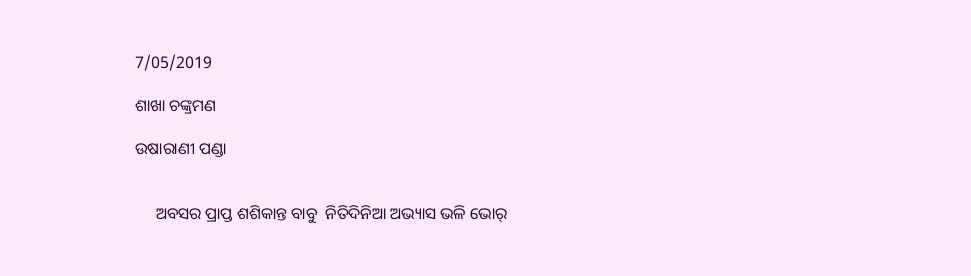7/05/2019

ଶାଖା ଚଙ୍କ୍ରମଣ

ଉଷାରାଣୀ ପଣ୍ଡା


     ଅବସର ପ୍ରାପ୍ତ ଶଶିକାନ୍ତ ବାବୁ  ନିତିଦିନିଆ ଅଭ୍ୟାସ ଭଳି ଭୋର୍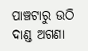ପାଞ୍ଚଟାରୁ ଉଠି ଦାଣ୍ଡ ଅଗଣା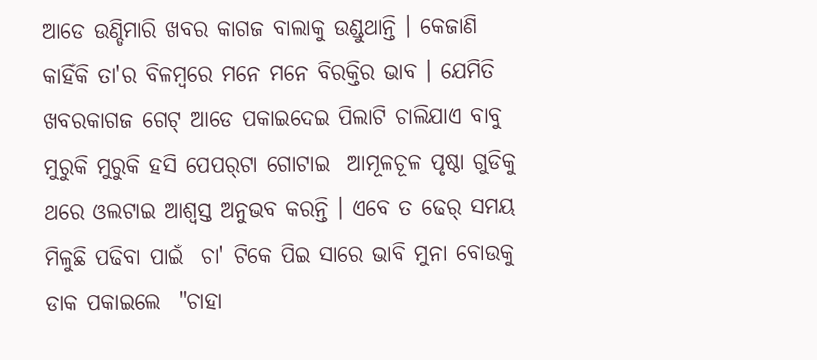ଆଡେ ଉଣ୍ଡିମାରି ଖବର କାଗଜ ବାଲାକୁ ଉଣ୍ଡୁଥାନ୍ତି । କେଜାଣି କାହିଁକି ତା'ର ବିଳମ୍ବରେ ମନେ ମନେ ବିରକ୍ତିର ଭାବ । ଯେମିତି ଖବରକାଗଜ ଗେଟ୍ ଆଡେ ପକାଇଦେଇ ପିଲାଟି ଚାଲିଯାଏ ବାବୁ ମୁରୁକି ମୁରୁକି ହସି ପେପର୍‌ଟା ଗୋଟାଇ  ଆମୂଳଚୂଳ ପୃଷ୍ଠା ଗୁଡିକୁ ଥରେ ଓଲଟାଇ ଆଶ୍ବସ୍ତ ଅନୁଭବ କରନ୍ତି । ଏବେ ତ ଢେର୍ ସମୟ ମିଳୁଛି ପଢିବା ପାଇଁ  ଚା' ଟିକେ ପିଇ ସାରେ ଭାବି ମୁନା ବୋଉକୁ ଡାକ ପକାଇଲେ  "ଚାହା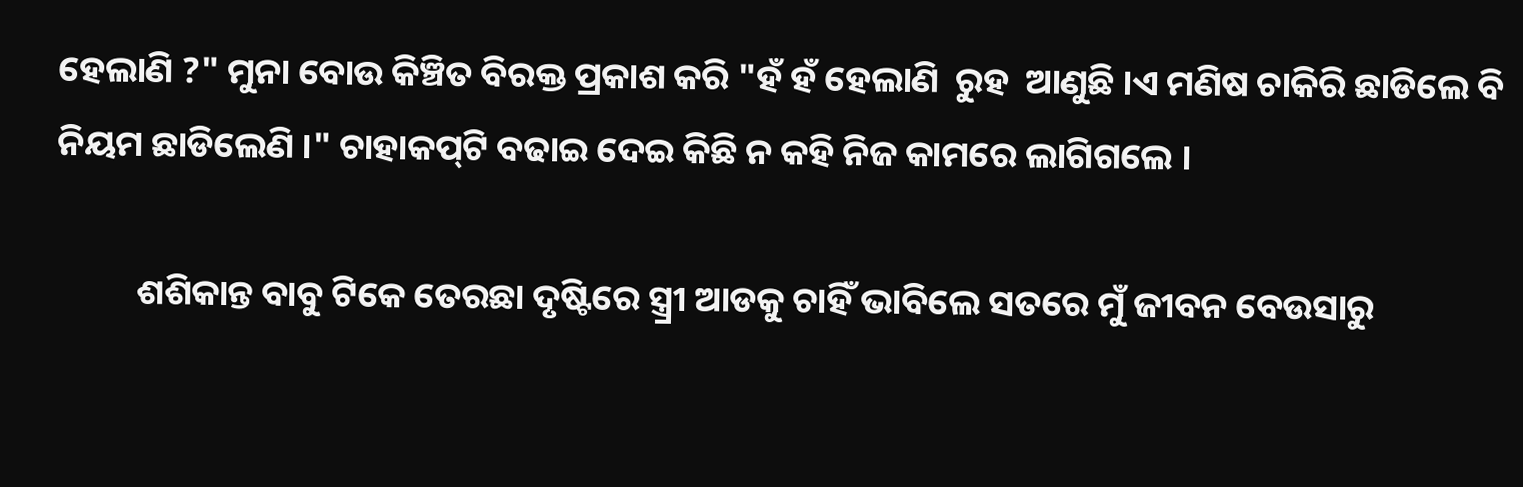ହେଲାଣି ?" ମୁନା ବୋଉ କିଞ୍ଚିତ ବିରକ୍ତ ପ୍ରକାଶ କରି "ହଁ ହଁ ହେଲାଣି  ରୁହ  ଆଣୁଛି ।ଏ ମଣିଷ ଚାକିରି ଛାଡିଲେ ବି ନିୟମ ଛାଡିଲେଣି ।" ଚାହାକପ୍‌ଟି ବଢାଇ ଦେଇ କିଛି ନ କହି ନିଜ କାମରେ ଲାଗିଗଲେ ।

          ଶଶିକାନ୍ତ ବାବୁ ଟିକେ ତେରଛା ଦୃଷ୍ଟିରେ ସ୍ତ୍ର୍ରୀ ଆଡକୁ ଚାହିଁ ଭାବିଲେ ସତରେ ମୁଁ ଜୀବନ ବେଉସାରୁ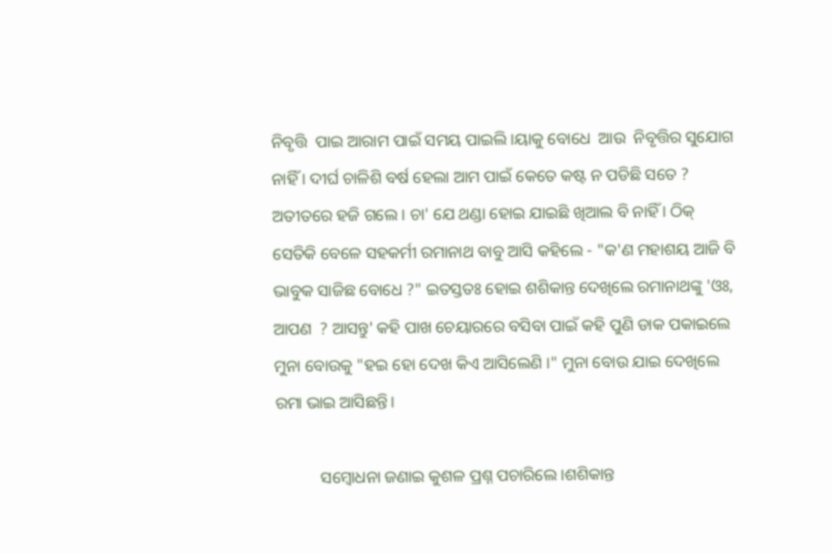ନିବୃତ୍ତି  ପାଇ ଆରାମ ପାଇଁ ସମୟ ପାଇଲି ।ୟାକୁ ବୋଧେ  ଆଉ  ନିବୃତ୍ତିର ସୁଯୋଗ ନାହିଁ । ଦୀର୍ଘ ଚାଳିଶି ବର୍ଷ ହେଲା ଆମ ପାଇଁ କେତେ କଷ୍ଟ ନ ପଡିଛି ସତେ ?  ଅତୀତରେ ହଜି ଗଲେ । ଚା' ଯେ ଥଣ୍ଡା ହୋଇ ଯାଇଛି ଖିଆଲ ବି ନାହିଁ । ଠିକ୍ ସେତିକି ବେଳେ ସହକର୍ମୀ ରମାନାଥ ବାବୁ ଆସି କହିଲେ - "କ'ଣ ମହାଶୟ ଆଜି ବି ଭାବୁକ ସାଜିଛ ବୋଧେ ?" ଇତସ୍ତତଃ ହୋଇ ଶଶିକାନ୍ତ ଦେଖିଲେ ରମାନାଥଙ୍କୁ 'ଓଃ, ଆପଣ  ? ଆସନ୍ତୁ' କହି ପାଖ ଚେୟାରରେ ବସିବା ପାଇଁ କହି ପୁଣି ଡାକ ପକାଇଲେ ମୁନା ବୋଉକୁ "ହଇ ହୋ ଦେଖ କିଏ ଆସିଲେଣି ।" ମୁନା ବୋଉ ଯାଇ ଦେଖିଲେ ରମା ଭାଇ ଆସିଛନ୍ତି।

           ସମ୍ବୋଧନା ଜଣାଇ କୁଶଳ ପ୍ରଶ୍ନ ପଚାରିଲେ ।ଶଶିକାନ୍ତ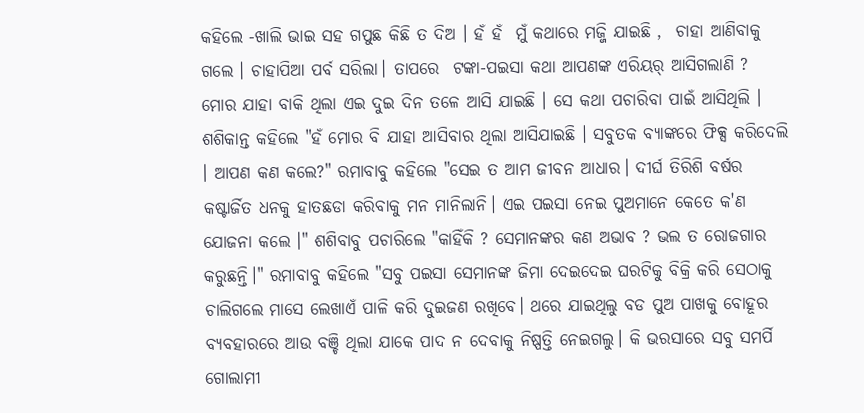କହିଲେ -ଖାଲି ଭାଇ ସହ ଗପୁଛ କିଛି ତ ଦିଅ । ହଁ ହଁ  ମୁଁ କଥାରେ ମଜ୍ଜି ଯାଇଛି ,  ଚାହା ଆଣିବାକୁ ଗଲେ । ଚାହାପିଆ ପର୍ବ ସରିଲା। ତାପରେ  ଟଙ୍କା-ପଇସା କଥା ଆପଣଙ୍କ ଏରିୟର୍ ଆସିଗଲାଣି ? ମୋର ଯାହା ବାକି ଥିଲା ଏଇ ଦୁଇ ଦିନ ତଳେ ଆସି ଯାଇଛି । ସେ କଥା ପଚାରିବା ପାଇଁ ଆସିଥିଲି । ଶଶିକାନ୍ତ କହିଲେ "ହଁ ମୋର ବି ଯାହା ଆସିବାର ଥିଲା ଆସିଯାଇଛି । ସବୁତକ ବ୍ୟାଙ୍କରେ ଫିକ୍ସ କରିଦେଲି । ଆପଣ କଣ କଲେ?" ରମାବାବୁ କହିଲେ "ସେଇ ତ ଆମ ଜୀବନ ଆଧାର। ଦୀର୍ଘ ତିରିଶି ବର୍ଷର କଷ୍ଟାର୍ଜିତ ଧନକୁ ହାତଛଡା କରିବାକୁ ମନ ମାନିଲାନି। ଏଇ ପଇସା ନେଇ ପୁଅମାନେ କେତେ କ'ଣ ଯୋଜନା କଲେ ।" ଶଶିବାବୁ ପଚାରିଲେ "କାହିଁକି ? ସେମାନଙ୍କର କଣ ଅଭାବ ? ଭଲ ତ ରୋଜଗାର କରୁଛନ୍ତି।" ରମାବାବୁ କହିଲେ "ସବୁ ପଇସା ସେମାନଙ୍କ ଜିମା ଦେଇଦେଇ ଘରଟିକୁ ବିକ୍ରି କରି ସେଠାକୁ ଚାଲିଗଲେ ମାସେ ଲେଖାଏଁ ପାଳି କରି ଦୁଇଜଣ ରଖିବେ। ଥରେ ଯାଇଥିଲୁ ବଡ ପୁଅ ପାଖକୁ ବୋହୂର ବ୍ୟବହାରରେ ଆଉ ବଞ୍ଚି ଥିଲା ଯାକେ ପାଦ ନ ଦେବାକୁ ନିଷ୍ପତ୍ତି ନେଇଗଲୁ। କି ଭରସାରେ ସବୁ ସମର୍ପି ଗୋଲାମୀ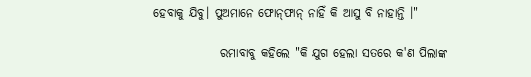ହେବାକୁ ଯିବୁ। ପୁଅମାନେ ଫୋନ୍‌ଫାନ୍‌ ନାହିଁ କି ଆସୁ ବି ନାହାନ୍ତି ।"

              ରମାବାବୁ କହିଲେ "କି ଯୁଗ ହେଲା ସତରେ କ'ଣ ପିଲାଙ୍କ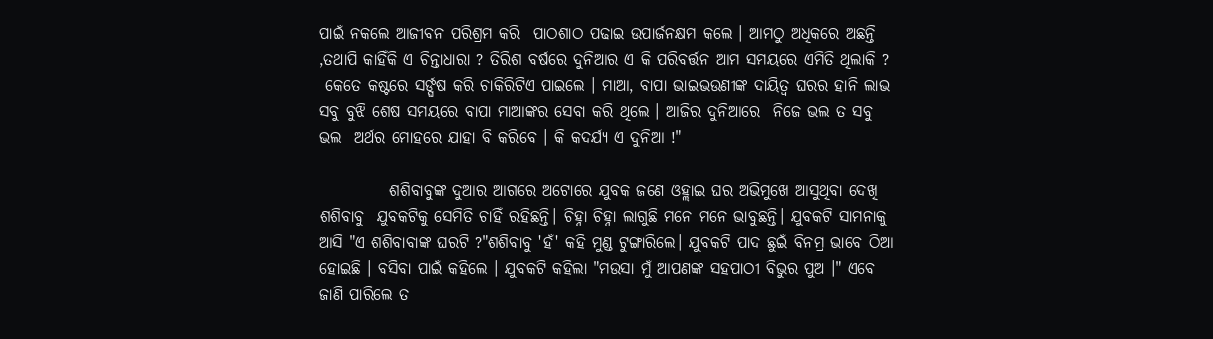ପାଇଁ ନକଲେ ଆଜୀବନ ପରିଶ୍ରମ କରି  ପାଠଶାଠ ପଢାଇ ଉପାର୍ଜନକ୍ଷମ କଲେ । ଆମଠୁ ଅଧିକରେ ଅଛନ୍ତି ,ତଥାପି କାହିଁକି ଏ ଚିନ୍ତାଧାରା ? ତିରିଶ ବର୍ଷରେ ଦୁନିଆର ଏ କି ପରିବର୍ତ୍ତନ ଆମ ସମୟରେ ଏମିତି ଥିଲାକି ?
 କେତେ କଷ୍ଟରେ ସର୍ଙ୍ଘଷ କରି ଚାକିରିଟିଏ ପାଇଲେ । ମାଆ, ବାପା ଭାଇଭଉଣୀଙ୍କ ଦାୟିତ୍ବ ଘରର ହାନି ଲାଭ ସବୁ ବୁଝି ଶେଷ ସମୟରେ ବାପା ମାଆଙ୍କର ସେବା କରି ଥିଲେ । ଆଜିର ଦୁନିଆରେ  ନିଜେ ଭଲ ତ ସବୁ ଭଲ  ଅର୍ଥର ମୋହରେ ଯାହା ବି କରିବେ । କି କଦର୍ଯ୍ୟ ଏ ଦୁନିଆ !"

           ଶଶିବାବୁଙ୍କ ଦୁଆର ଆଗରେ ଅଟୋରେ ଯୁବକ ଜଣେ ଓହ୍ଲାଇ ଘର ଅଭିମୁଖେ ଆସୁଥିବା ଦେଖି ଶଶିବାବୁ  ଯୁବକଟିକୁ ସେମିତି ଚାହିଁ ରହିଛନ୍ତି। ଚିହ୍ନା ଚିହ୍ନା ଲାଗୁଛି ମନେ ମନେ ଭାବୁଛନ୍ତି। ଯୁବକଟି ସାମନାକୁ ଆସି "ଏ ଶଶିବାବାଙ୍କ ଘରଟି ?"ଶଶିବାବୁ 'ହଁ' କହି ମୁଣ୍ଡ ଟୁଙ୍ଗାରିଲେ। ଯୁବକଟି ପାଦ ଛୁଇଁ ବିନମ୍ର ଭାବେ ଠିଆ ହୋଇଛି । ବସିବା ପାଇଁ କହିଲେ । ଯୁବକଟି କହିଲା "ମଉସା ମୁଁ ଆପଣଙ୍କ ସହପାଠୀ ବିଭୁର ପୁଅ ।" ଏବେ ଜାଣି ପାରିଲେ ତ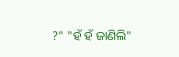?" "ହଁ ହଁ ଜାଣିଲି"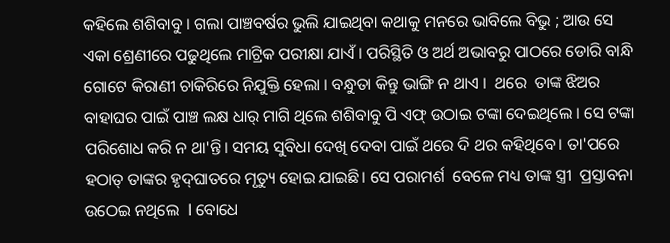କହିଲେ ଶଶିବାବୁ । ଗଲା ପାଞ୍ଚବର୍ଷର ଭୁଲି ଯାଇଥିବା କଥାକୁ ମନରେ ଭାବିଲେ ବିଭୁ ; ଆଉ ସେ ଏକା ଶ୍ରେଣୀରେ ପଢୁଥିଲେ ମାଟ୍ରିକ ପରୀକ୍ଷା ଯାଏଁ । ପରିସ୍ଥିତି ଓ ଅର୍ଥ ଅଭାବରୁ ପାଠରେ ଡୋରି ବାନ୍ଧି ଗୋଟେ କିରାଣୀ ଚାକିରିରେ ନିଯୁକ୍ତି ହେଲା । ବନ୍ଧୁତା କିନ୍ତୁ ଭାଙ୍ଗି ନ ଥାଏ ।  ଥରେ  ତାଙ୍କ ଝିଅର ବାହାଘର ପାଇଁ ପାଞ୍ଚ ଲକ୍ଷ ଧାର୍‌ ମାଗି ଥିଲେ ଶଶିବାବୁ ପି ଏଫ୍ ଉଠାଇ ଟଙ୍କା ଦେଇଥିଲେ । ସେ ଟଙ୍କା ପରିଶୋଧ କରି ନ ଥା'ନ୍ତି। ସମୟ ସୁବିଧା ଦେଖି ଦେବା ପାଇଁ ଥରେ ଦି ଥର କହିଥିବେ। ତା'ପରେ ହଠାତ୍ ତାଙ୍କର ହୃଦ୍‌ଘାତରେ ମୃତ୍ୟୁ ହୋଇ ଯାଇଛି। ସେ ପରାମର୍ଶ  ବେଳେ ମଧ୍ୟ ତାଙ୍କ ସ୍ତ୍ରୀ  ପ୍ରସ୍ତାବନା ଉଠେଇ ନଥିଲେ  l ବୋଧେ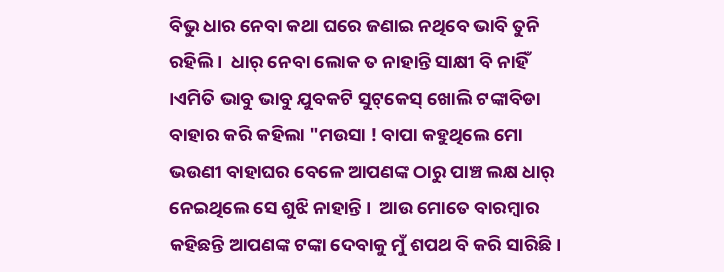ବିଭୁ ଧାର ନେବା କଥା ଘରେ ଜଣାଇ ନଥିବେ ଭାବି ତୁନି ରହିଲି ।  ଧାର୍‌ ନେବା ଲୋକ ତ ନାହାନ୍ତି ସାକ୍ଷୀ ବି ନାହିଁ ।ଏମିତି ଭାବୁ ଭାବୁ ଯୁବକଟି ସୁଟ୍‌କେସ୍‌ ଖୋଲି ଟଙ୍କାବିଡା ବାହାର କରି କହିଲା "ମଉସା ! ବାପା କହୁଥିଲେ ମୋ ଭଉଣୀ ବାହାଘର ବେଳେ ଆପଣଙ୍କ ଠାରୁ ପାଞ୍ଚ ଲକ୍ଷ ଧାର୍‌ ନେଇଥିଲେ ସେ ଶୁଝି ନାହାନ୍ତି ।  ଆଉ ମୋତେ ବାରମ୍ବାର କହିଛନ୍ତି ଆପଣଙ୍କ ଟଙ୍କା ଦେବାକୁ ମୁଁ ଶପଥ ବି କରି ସାରିଛି।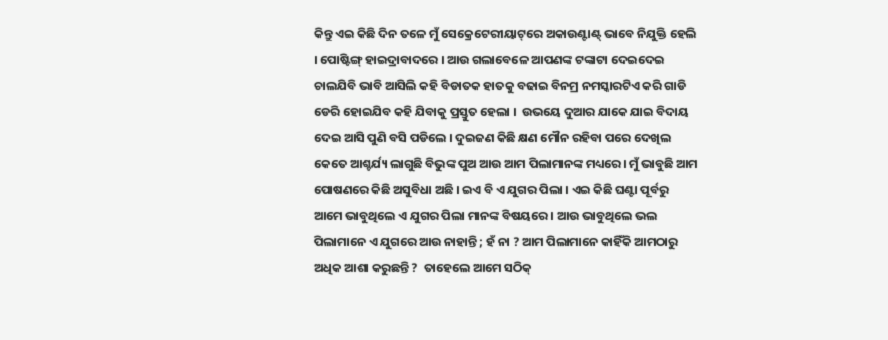କିନ୍ତୁ ଏଇ କିଛି ଦିନ ତଳେ ମୁଁ ସେକ୍ରେଟେରୀୟାଟ୍‌ରେ ଅକାଉଣ୍ଟାଣ୍ଟ୍‌ ଭାବେ ନିଯୁକ୍ତି ହେଲି । ପୋଷ୍ଟିଙ୍ଗ୍ ହାଇଦ୍ରାବାଦରେ । ଆଉ ଗଲାବେଳେ ଆପଣଙ୍କ ଟଙ୍କାଟା ଦେଇଦେଇ ଚାଲଯିବି ଭାବି ଆସିଲି କହି ବିଡାତକ ହାତକୁ ବଢାଇ ବିନମ୍ର ନମସ୍କାରଟିଏ କରି ଗାଡି ଡେରି ହୋଇଯିବ କହି ଯିବାକୁ ପ୍ରସ୍ତୁତ ହେଲା ।  ଉଭୟେ ଦୁଆର ଯାକେ ଯାଇ ବିଦାୟ ଦେଇ ଆସି ପୁଣି ବସି ପଡିଲେ । ଦୁଇଜଣ କିଛି କ୍ଷଣ ମୌନ ରହିବା ପରେ ଦେଖିଲ କେତେ ଆଶ୍ଚର୍ଯ୍ୟ ଲାଗୁଛି ବିଭୁଙ୍କ ପୁଅ ଆଉ ଆମ ପିଲାମାନଙ୍କ ମଧ୍ୟରେ। ମୁଁ ଭାବୁଛି ଆମ ପୋଷଣରେ କିଛି ଅସୁବିଧା ଅଛି । ଇଏ ବି ଏ ଯୁଗର ପିଲା । ଏଇ କିଛି ଘଣ୍ଟା ପୂର୍ବରୁ ଆମେ ଭାବୁଥିଲେ ଏ ଯୁଗର ପିଲା ମାନଙ୍କ ବିଷୟରେ । ଆଉ ଭାବୁଥିଲେ ଭଲ ପିଲାମାନେ ଏ ଯୁଗରେ ଆଉ ନାହାନ୍ତି ; ହଁ ନା ? ଆମ ପିଲାମାନେ କାହିଁକି ଆମଠାରୁ ଅଧିକ ଆଶା କରୁଛନ୍ତି ?  ତାହେଲେ ଆମେ ସଠିକ୍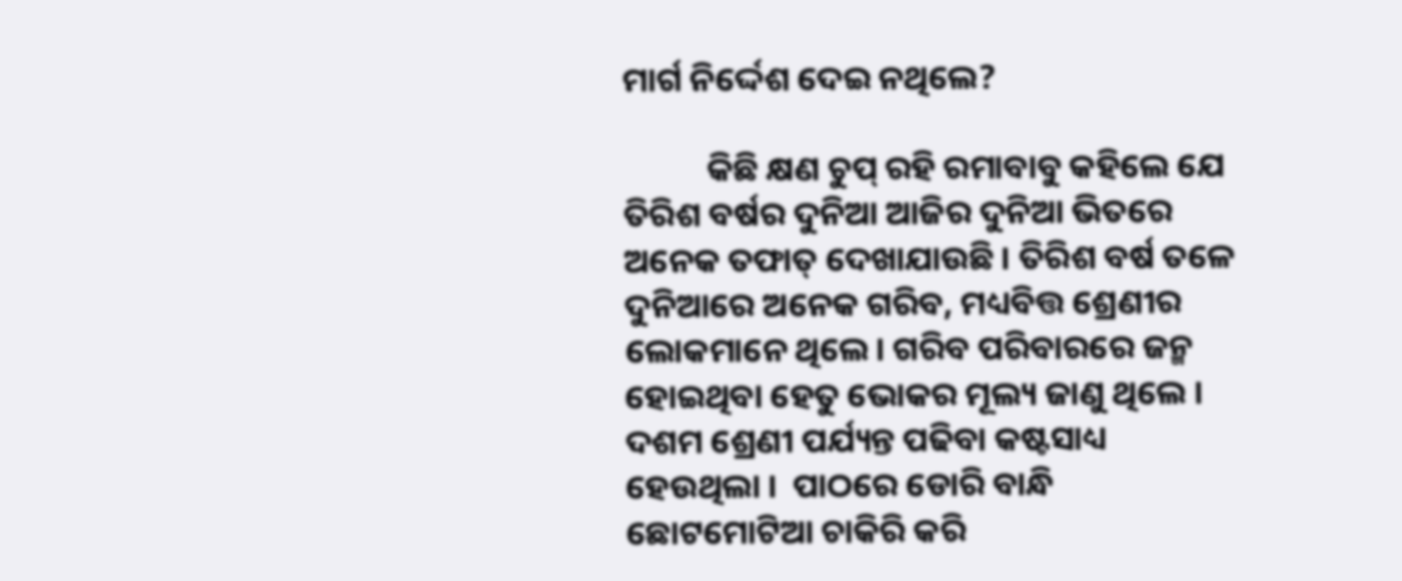ମାର୍ଗ ନିର୍ଦ୍ଦେଶ ଦେଇ ନଥିଲେ?

           କିଛି କ୍ଷଣ ଚୁପ୍ ରହି ରମାବାବୁ କହିଲେ ଯେ ତିରିଶ ବର୍ଷର ଦୁନିଆ ଆଜିର ଦୁନିଆ ଭିତରେ ଅନେକ ତଫାତ୍ ଦେଖାଯାଉଛି । ତିରିଶ ବର୍ଷ ତଳେ ଦୁନିଆରେ ଅନେକ ଗରିବ, ମଧ୍ୟବିତ୍ତ ଶ୍ରେଣୀର ଲୋକମାନେ ଥିଲେ। ଗରିବ ପରିବାରରେ ଜନ୍ମ ହୋଇଥିବା ହେତୁ ଭୋକର ମୂଲ୍ୟ ଜାଣୁ ଥିଲେ । ଦଶମ ଶ୍ରେଣୀ ପର୍ଯ୍ୟନ୍ତ ପଢିବା କଷ୍ଟସାଧ୍ୟ ହେଉଥିଲା ।  ପାଠରେ ଡୋରି ବାନ୍ଧି ଛୋଟମୋଟିଆ ଚାକିରି କରି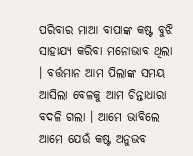ପରିବାର ମାଆ ବାପାଙ୍କ କଷ୍ଟ ବୁଝି ସାହାଯ୍ୟ କରିବା ମନୋଭାବ ଥିଲା । ବର୍ତ୍ତମାନ ଆମ ପିଲାଙ୍କ ସମୟ ଆସିଲା ବେଳକୁ ଆମ ଚିନ୍ତାଧାରା ବଦଳି ଗଲା । ଆମେ ଭାବିଲେ ଆମେ ଯେଉଁ କଷ୍ଟ ଅନୁଭବ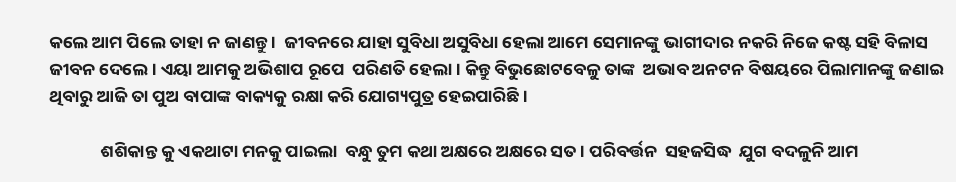କଲେ ଆମ ପିଲେ ତାହା ନ ଜାଣନ୍ତୁ ।  ଜୀବନରେ ଯାହା ସୁବିଧା ଅସୁବିଧା ହେଲା ଆମେ ସେମାନଙ୍କୁ ଭାଗୀଦାର ନକରି ନିଜେ କଷ୍ଟ ସହି ବିଳାସ ଜୀବନ ଦେଲେ । ଏୟା ଆମକୁ ଅଭିଶାପ ରୂପେ  ପରିଣତି ହେଲା । କିନ୍ତୁ ବିଭୁଛୋଟବେଳୁ ତାଙ୍କ  ଅଭାବ ଅନଟନ ବିଷୟରେ ପିଲାମାନଙ୍କୁ ଜଣାଇ ଥିବାରୁ ଆଜି ତା ପୁଅ ବାପାଙ୍କ ବାକ୍ୟକୁ ରକ୍ଷା କରି ଯୋଗ୍ୟପୁତ୍ର ହେଇପାରିଛି।

             ଶଶିକାନ୍ତ କୁ ଏକଥାଟା ମନକୁ ପାଇଲା  ବନ୍ଧୁ ତୁମ କଥା ଅକ୍ଷରେ ଅକ୍ଷରେ ସତ। ପରିବର୍ତ୍ତନ  ସହଜସିଦ୍ଧ  ଯୁଗ ବଦଳୁନି ଆମ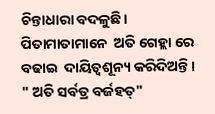ଚିନ୍ତାଧାରା ବଦଳୁଛି।  ପିତାମାତାମାନେ  ଅତି ଗେହ୍ଲା ରେ ବଢାଇ  ଦାୟିତ୍ବଶୂନ୍ୟ କରିଦିଅନ୍ତି । " ଅତି ସର୍ବତ୍ର ବର୍ଜହତ୍"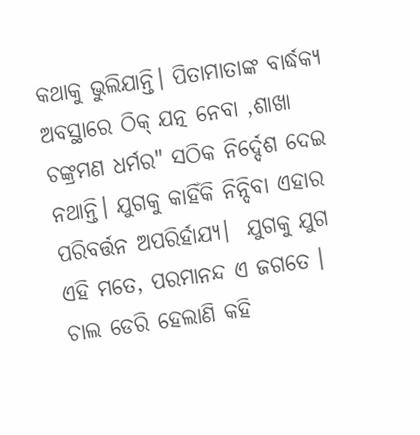କଥାକୁ ଭୁଲିଯାନ୍ତି। ପିତାମାତାଙ୍କ ବାର୍ଦ୍ଧକ୍ୟ ଅବସ୍ଥାରେ ଠିକ୍ ଯତ୍ନ ନେବା ,ଶାଖା ଚଙ୍କ୍ରମଣ ଧର୍ମର" ସଠିକ ନିର୍ଦ୍ଦେଶ ଦେଇ ନଥାନ୍ତି। ଯୁଗକୁ କାହିଁକି ନିନ୍ଦିବା ଏହାର ପରିବର୍ତ୍ତନ ଅପରିର୍ହାଯ୍ୟ।  ଯୁଗକୁ ଯୁଗ ଏହି ମତେ, ପରମାନନ୍ଦ ଏ ଜଗତେ ।   ଚାଲ ଡେରି ହେଲାଣି କହି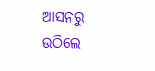ଆସନରୁ ଉଠିଲେ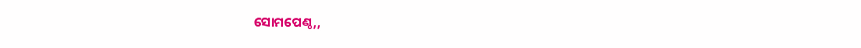ସୋମପେଣ୍ଠ,,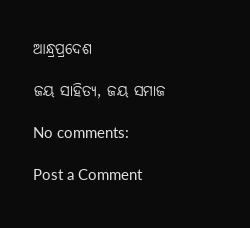ଆନ୍ଧ୍ରପ୍ରଦେଶ

ଜୟ ସାହିତ୍ୟ, ଜୟ ସମାଜ

No comments:

Post a Comment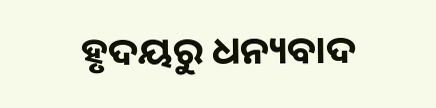ହୃଦୟରୁ ଧନ୍ୟବାଦ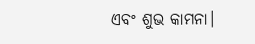ଏବଂ ଶୁଭ କାମନା।